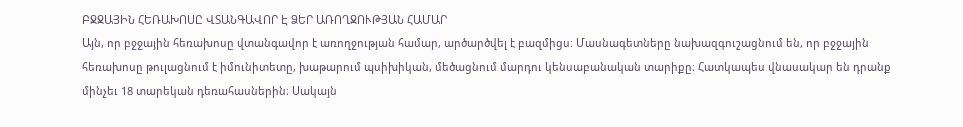ԲՋՋԱՅԻՆ ՀԵՌԱԽՈՍԸ ՎՏԱՆԳԱՎՈՐ Է ՁԵՐ ԱՌՈՂՋՈՒԹՅԱՆ ՀԱՄԱՐ
Այն, որ բջջային հեռախոսը վտանգավոր է առողջության համար, արծարծվել է բազմիցս։ Մասնագետները նախազգուշացնում են, որ բջջային հեռախոսը թուլացնում է իմունիտետը, խաթարում պսիխիկան, մեծացնում մարդու կենսաբանական տարիքը։ Հատկապես վնասակար են դրանք մինչեւ 18 տարեկան դեռահասներին։ Սակայն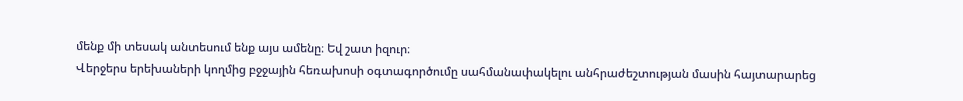մենք մի տեսակ անտեսում ենք այս ամենը։ Եվ շատ իզուր։
Վերջերս երեխաների կողմից բջջային հեռախոսի օգտագործումը սահմանափակելու անհրաժեշտության մասին հայտարարեց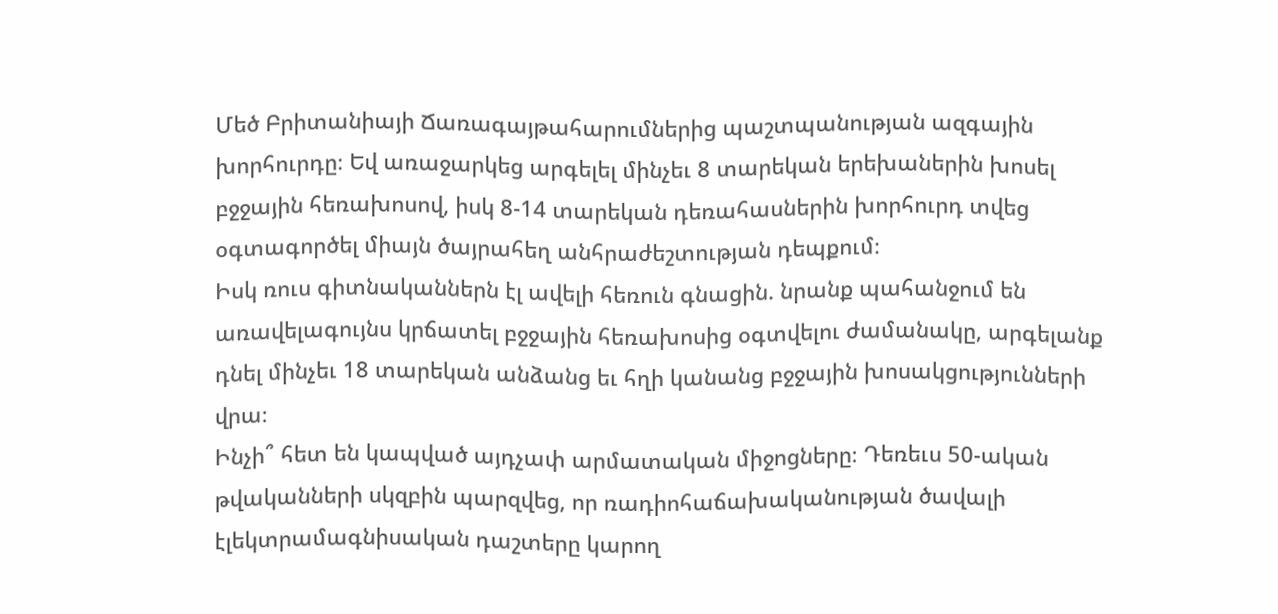Մեծ Բրիտանիայի Ճառագայթահարումներից պաշտպանության ազգային խորհուրդը։ Եվ առաջարկեց արգելել մինչեւ 8 տարեկան երեխաներին խոսել բջջային հեռախոսով, իսկ 8-14 տարեկան դեռահասներին խորհուրդ տվեց օգտագործել միայն ծայրահեղ անհրաժեշտության դեպքում։
Իսկ ռուս գիտնականներն էլ ավելի հեռուն գնացին. նրանք պահանջում են առավելագույնս կրճատել բջջային հեռախոսից օգտվելու ժամանակը, արգելանք դնել մինչեւ 18 տարեկան անձանց եւ հղի կանանց բջջային խոսակցությունների վրա։
Ինչի՞ հետ են կապված այդչափ արմատական միջոցները։ Դեռեւս 50-ական թվականների սկզբին պարզվեց, որ ռադիոհաճախականության ծավալի էլեկտրամագնիսական դաշտերը կարող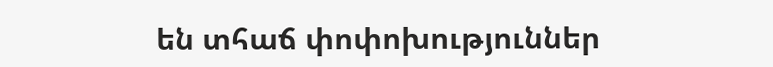են տհաճ փոփոխություններ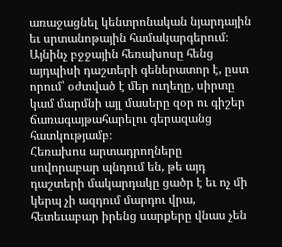առաջացնել կենտրոնական նյարդային եւ սրտանոթային համակարգերում։ Այնինչ բջջային հեռախոսը հենց այդպիսի դաշտերի գեներատոր է, ըստ որում՝ օժտված է մեր ուղեղը, սիրտը կամ մարմնի այլ մասերը զօր ու գիշեր ճառագայթահարելու գերազանց հատկությամբ։
Հեռախոս արտադրողները սովորաբար պնդում են, թե այդ դաշտերի մակարդակը ցածր է եւ ոչ մի կերպ չի ազդում մարդու վրա, հետեւաբար իրենց սարքերը վնաս չեն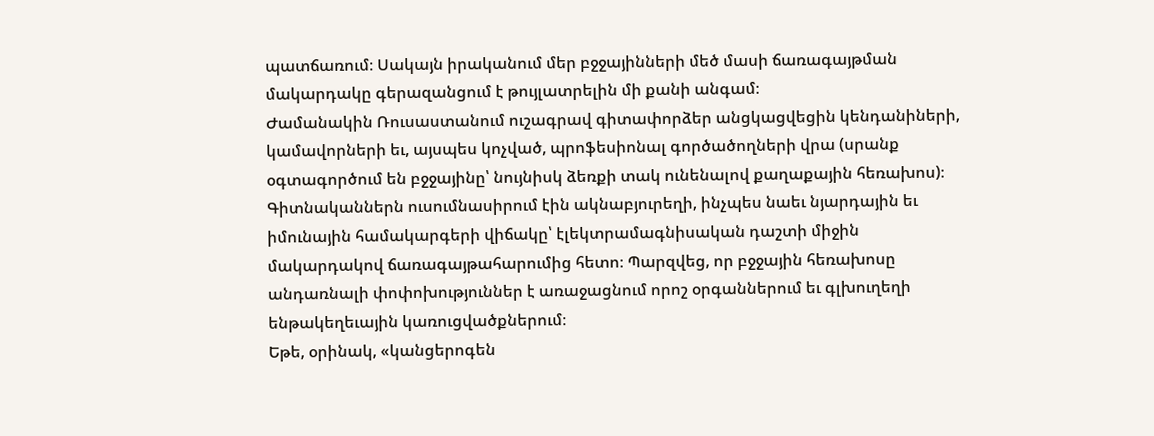պատճառում։ Սակայն իրականում մեր բջջայինների մեծ մասի ճառագայթման մակարդակը գերազանցում է թույլատրելին մի քանի անգամ։
Ժամանակին Ռուսաստանում ուշագրավ գիտափորձեր անցկացվեցին կենդանիների, կամավորների եւ, այսպես կոչված, պրոֆեսիոնալ գործածողների վրա (սրանք օգտագործում են բջջայինը՝ նույնիսկ ձեռքի տակ ունենալով քաղաքային հեռախոս)։ Գիտնականներն ուսումնասիրում էին ակնաբյուրեղի, ինչպես նաեւ նյարդային եւ իմունային համակարգերի վիճակը՝ էլեկտրամագնիսական դաշտի միջին մակարդակով ճառագայթահարումից հետո։ Պարզվեց, որ բջջային հեռախոսը անդառնալի փոփոխություններ է առաջացնում որոշ օրգաններում եւ գլխուղեղի ենթակեղեւային կառուցվածքներում։
Եթե, օրինակ, «կանցերոգեն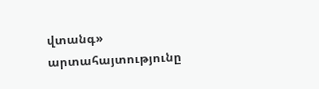վտանգ» արտահայտությունը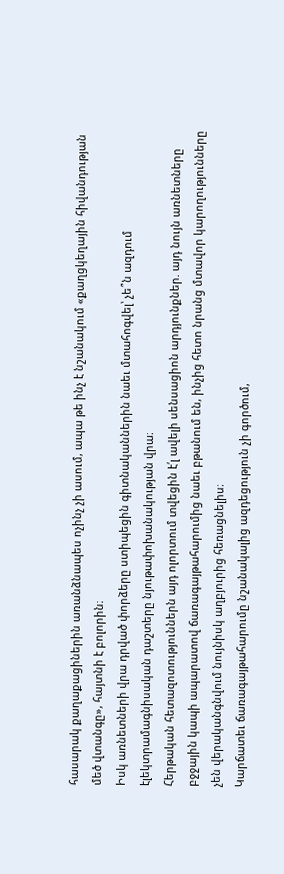հասարակ քաղաքացիներին առանձնապես ոչինչ չի ասում, ապա թե ինչ է նշանակում «քաղցկեղային հիվանդության մեծ վտանգը», հայտնի է բոլորին։
Իսկ առնետների վրա դրված փորձերը ստիպեցին գիտնականներին նաեւ մտահոգվել՝ չե՞ն ազդում էլեկտրամագնիսական դաշտերը նյութափոխանակության վրա։
Հերթական հետազոտություններն այդ ոլորտում տվեցին է՛լ ավելի սենսացիոն արդյունքներ. այդ նույն առնետները բջջային կապի ապարատով ճառագայթահարումից նաեւ բթանում են, ինչից հետո նրանց մտավոր կարողությունները չեն վերականգնվում նույնիսկ աղբյուրից հեռացնելիս։
Կարճատեւ ճառագայթահարումը նշանակալից ազդեցություն չի գործում,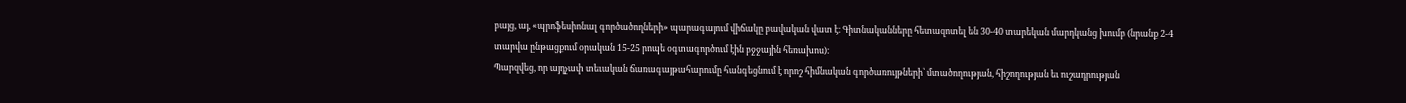բայց, այ, «պրոֆեսիոնալ գործածողների» պարագայում վիճակը բավական վատ է։ Գիտնականները հետազոտել են 30-40 տարեկան մարդկանց խումբ (նրանք 2-4 տարվա ընթացքում օրական 15-25 րոպե օգտագործում էին բջջային հեռախոս)։
Պարզվեց, որ այդչափ տեւական ճառագայթահարումը հանգեցնում է որոշ հիմնական գործառույթների՝ մտածողության, հիշողության եւ ուշադրության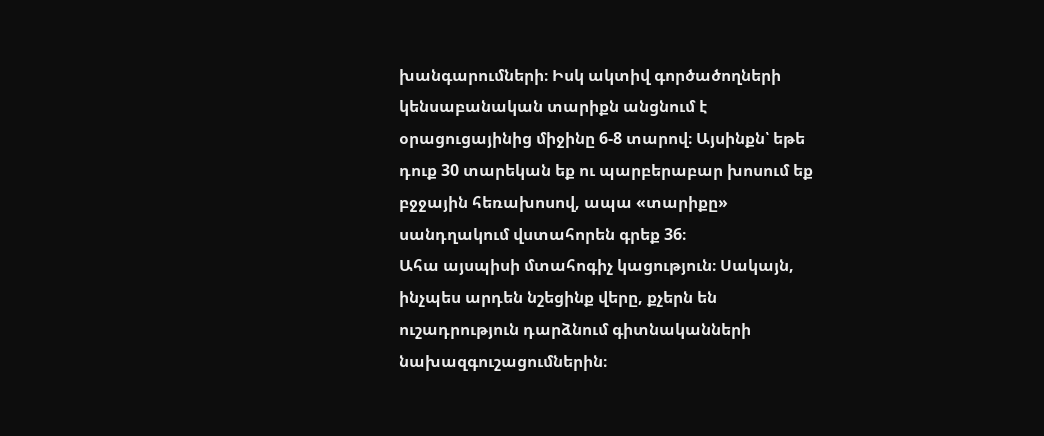խանգարումների։ Իսկ ակտիվ գործածողների կենսաբանական տարիքն անցնում է օրացուցայինից միջինը 6-8 տարով։ Այսինքն՝ եթե դուք 30 տարեկան եք ու պարբերաբար խոսում եք բջջային հեռախոսով, ապա «տարիքը» սանդղակում վստահորեն գրեք 36։
Ահա այսպիսի մտահոգիչ կացություն։ Սակայն, ինչպես արդեն նշեցինք վերը, քչերն են ուշադրություն դարձնում գիտնականների նախազգուշացումներին։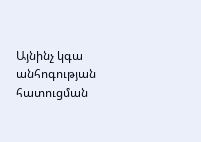Այնինչ կգա անհոգության հատուցման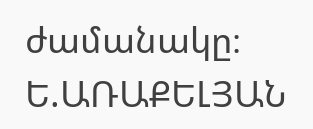ժամանակը։
Ե.ԱՌԱՔԵԼՅԱՆ